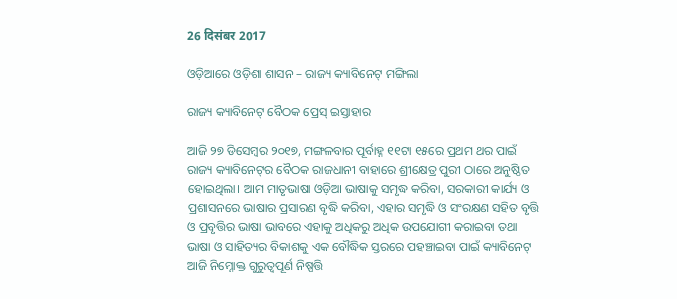26 दिसंबर 2017

ଓଡ଼ିଆରେ ଓଡ଼ିଶା ଶାସନ – ରାଜ୍ୟ କ୍ୟାବିନେଟ୍ ମଙ୍ଗିଲା

ରାଜ୍ୟ କ୍ୟାବିନେଟ୍‌ ବୈଠକ ପ୍ରେସ୍‌ ଇସ୍ତାହାର

ଆଜି ୨୭ ଡିସେମ୍ବର ୨୦୧୭, ମଙ୍ଗଳବାର ପୂର୍ବାହ୍ନ ୧୧ଟା ୧୫ରେ ପ୍ରଥମ ଥର ପାଇଁ ରାଜ୍ୟ କ୍ୟାବିନେଟ୍‌ର ବୈଠକ ରାଜଧାନୀ ବାହାରେ ଶ୍ରୀକ୍ଷେତ୍ର ପୁରୀ ଠାରେ ଅନୁଷ୍ଠିତ ହୋଇଥିଲା। ଆମ ମାତୃଭାଷା ଓଡ଼ିଆ ଭାଷାକୁ ସମୃଦ୍ଧ କରିବା, ସରକାରୀ କାର୍ଯ୍ୟ ଓ ପ୍ରଶାସନରେ ଭାଷାର ପ୍ରସାରଣ ବୃଦ୍ଧି କରିବା, ଏହାର ସମୃଦ୍ଧି ଓ ସଂରକ୍ଷଣ ସହିତ ବୃତ୍ତି ଓ ପ୍ରବୃତ୍ତିର ଭାଷା ଭାବରେ ଏହାକୁ ଅଧିକରୁ ଅଧିକ ଉପଯୋଗୀ କରାଇବା ତଥା ଭାଷା ଓ ସାହିତ୍ୟର ବିକାଶକୁ ଏକ ବୌଦ୍ଧିକ ସ୍ତରରେ ପହଞ୍ଚାଇବା ପାଇଁ କ୍ୟାବିନେଟ୍‌ ଆଜି ନିମ୍ନୋକ୍ତ ଗୁରୁତ୍ୱପୂର୍ଣ ନିଷ୍ପତ୍ତି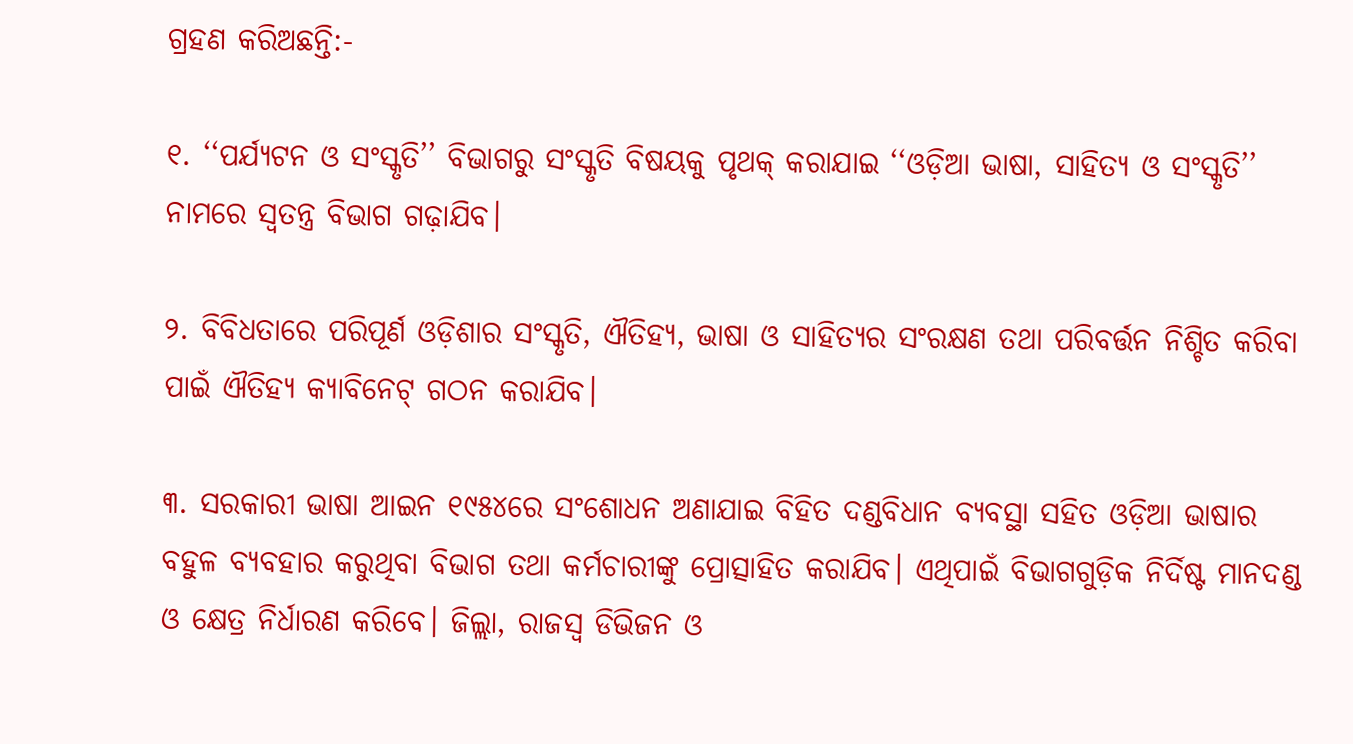ଗ୍ରହଣ କରିଅଛନ୍ତି:-

୧. ‘‘ପର୍ଯ୍ୟଟନ ଓ ସଂସ୍କୃତି’’ ବିଭାଗରୁ ସଂସ୍କୃତି ବିଷୟକୁ ପୃଥକ୍‌ କରାଯାଇ ‘‘ଓଡ଼ିଆ ଭାଷା, ସାହିତ୍ୟ ଓ ସଂସ୍କୃତି’’ ନାମରେ ସ୍ୱତନ୍ତ୍ର ବିଭାଗ ଗଢ଼ାଯିବ।

୨. ବିବିଧତାରେ ପରିପୂର୍ଣ ଓଡ଼ିଶାର ସଂସ୍କୃତି, ଐତିହ୍ୟ, ଭାଷା ଓ ସାହିତ୍ୟର ସଂରକ୍ଷଣ ତଥା ପରିବର୍ତ୍ତନ ନିଶ୍ଚିତ କରିବା ପାଇଁ ଐତିହ୍ୟ କ୍ୟାବିନେଟ୍‌ ଗଠନ କରାଯିବ।

୩. ସରକାରୀ ଭାଷା ଆଇନ ୧୯୫୪ରେ ସଂଶୋଧନ ଅଣାଯାଇ ବିହିତ ଦଣ୍ଡବିଧାନ ବ୍ୟବସ୍ଥା ସହିତ ଓଡ଼ିଆ ଭାଷାର ବହୁଳ ବ୍ୟବହାର କରୁଥିବା ବିଭାଗ ତଥା କର୍ମଚାରୀଙ୍କୁ ପ୍ରୋତ୍ସାହିତ କରାଯିବ। ଏଥିପାଇଁ ବିଭାଗଗୁଡ଼ିକ ନିର୍ଦିଷ୍ଟ ମାନଦଣ୍ଡ ଓ କ୍ଷେତ୍ର ନିର୍ଧାରଣ କରିବେ। ଜିଲ୍ଲା, ରାଜସ୍ୱ ଡିଭିଜନ ଓ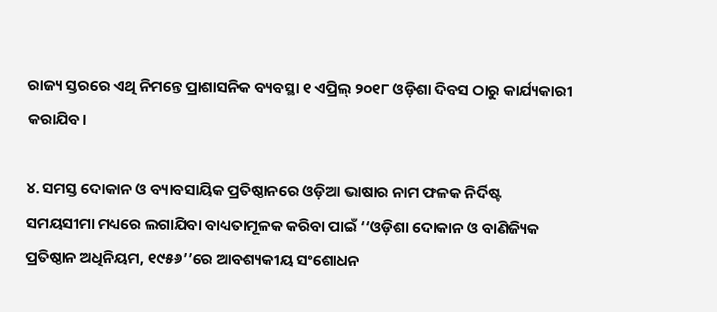ରାଜ୍ୟ ସ୍ତରରେ ଏଥି ନିମନ୍ତେ ପ୍ରାଶାସନିକ ବ୍ୟବସ୍ଥା ୧ ଏପ୍ରିଲ୍‌ ୨୦୧୮ ଓଡ଼ିଶା ଦିବସ ଠାରୁ କାର୍ଯ୍ୟକାରୀ କରାଯିବ।

୪. ସମସ୍ତ ଦୋକାନ ଓ ବ୍ୟାବସାୟିକ ପ୍ରତିଷ୍ଠାନରେ ଓଡ଼ିଆ ଭାଷାର ନାମ ଫଳକ ନିର୍ଦିଷ୍ଟ ସମୟସୀମା ମଧ୍ୟରେ ଲଗାଯିବା ବାଧ୍ୟତାମୂଳକ କରିବା ପାଇଁ ‘‘ଓଡ଼ିଶା ଦୋକାନ ଓ ବାଣିଜ୍ୟିକ ପ୍ରତିଷ୍ଠାନ ଅଧିନିୟମ, ୧୯୫୬’’ରେ ଆବଶ୍ୟକୀୟ ସଂଶୋଧନ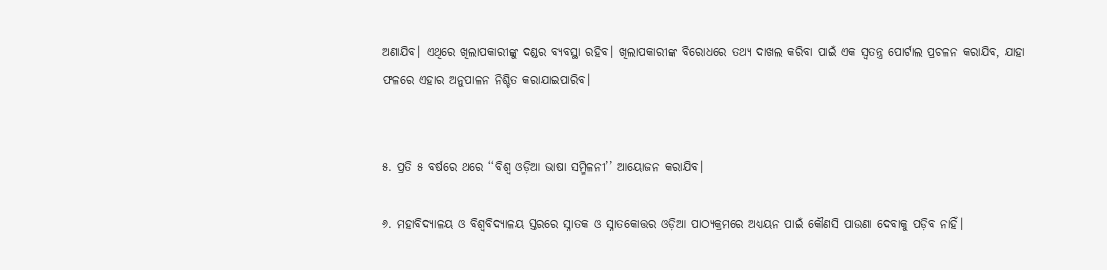ଅଣାଯିବ। ଏଥିରେ ଖିଲାପକାରୀଙ୍କୁ ଦଣ୍ଡର ବ୍ୟବସ୍ଥା ରହିବ। ଖିଲାପକାରୀଙ୍କ ବିରୋଧରେ ତଥ୍ୟ ଦାଖଲ କରିବା ପାଇଁ ଏକ ସ୍ୱତନ୍ତ୍ର ପୋର୍ଟାଲ ପ୍ରଚଳନ କରାଯିବ, ଯାହା ଫଳରେ ଏହାର ଅନୁପାଳନ ନିଶ୍ଚିତ କରାଯାଇପାରିବ।


୫. ପ୍ରତି ୫ ବର୍ଷରେ ଥରେ ‘‘ବିଶ୍ୱ ଓଡ଼ିଆ ଭାଷା ସମ୍ମିଳନୀ’’ ଆୟୋଜନ କରାଯିବ।

୬. ମହାବିଦ୍ୟାଳୟ ଓ ବିଶ୍ୱବିଦ୍ୟାଳୟ ସ୍ତରରେ ସ୍ନାତକ ଓ ସ୍ନାତକୋତ୍ତର ଓଡ଼ିଆ ପାଠ୍ୟକ୍ରମରେ ଅଧ୍ୟୟନ ପାଇଁ କୌଣସି ପାଉଣା ଦେବାକୁ ପଡ଼ିବ ନାହିଁ।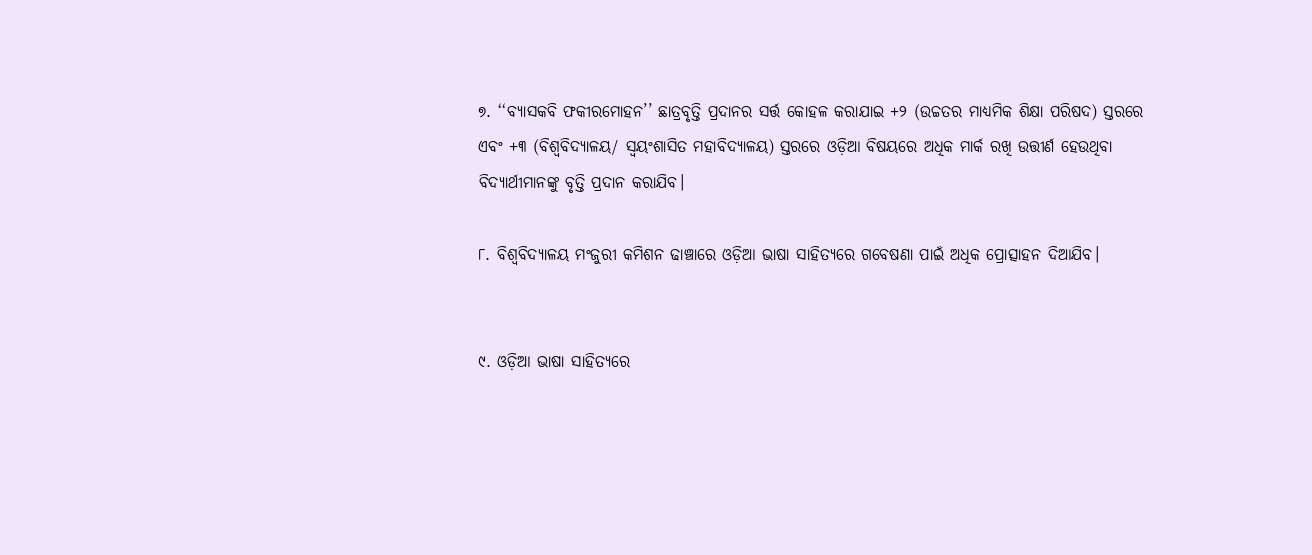୭. ‘‘ବ୍ୟାସକବି ଫକୀରମୋହନ’’ ଛାତ୍ରବୃତ୍ତି ପ୍ରଦାନର ସର୍ତ୍ତ କୋହଳ କରାଯାଇ +୨ (ଉଚ୍ଚତର ମାଧ୍ୟମିକ ଶିକ୍ଷା ପରିଷଦ) ସ୍ତରରେ ଏବଂ +୩ (ବିଶ୍ୱବିଦ୍ୟାଳୟ/ ସ୍ୱୟଂଶାସିତ ମହାବିଦ୍ୟାଳୟ) ସ୍ତରରେ ଓଡ଼ିଆ ବିଷୟରେ ଅଧିକ ମାର୍କ ରଖି ଉତ୍ତୀର୍ଣ ହେଉଥିବା ବିଦ୍ୟାର୍ଥୀମାନଙ୍କୁ ବୃତ୍ତି ପ୍ରଦାନ କରାଯିବ।

୮. ବିଶ୍ୱବିଦ୍ୟାଳୟ ମଂଜୁରୀ କମିଶନ ଢାଞ୍ଚାରେ ଓଡ଼ିଆ ଭାଷା ସାହିତ୍ୟରେ ଗବେଷଣା ପାଇଁ ଅଧିକ ପ୍ରୋତ୍ସାହନ ଦିଆଯିବ।


୯. ଓଡ଼ିଆ ଭାଷା ସାହିତ୍ୟରେ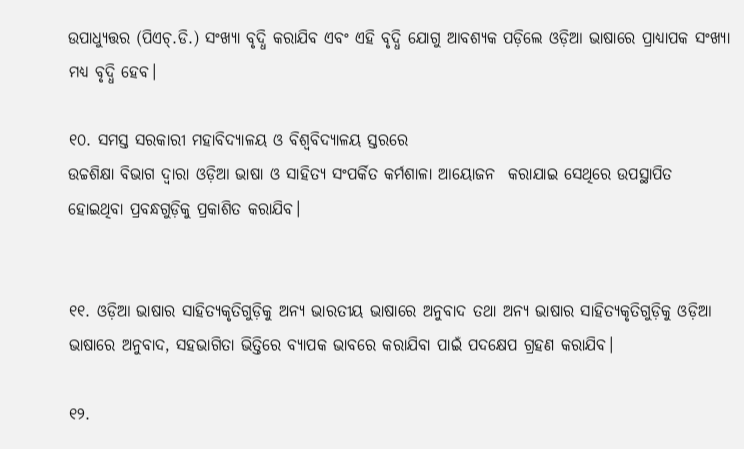ଉପାଧ୍ୟୁତ୍ତର (ପିଏଚ୍.ଡି.) ସଂଖ୍ୟା ବୃଦ୍ଧି କରାଯିବ ଏବଂ ଏହି ବୃଦ୍ଧି ଯୋଗୁ ଆବଶ୍ୟକ ପଡ଼ିଲେ ଓଡ଼ିଆ ଭାଷାରେ ପ୍ରାଧ୍ୟାପକ ସଂଖ୍ୟା ମଧ୍ୟ ବୃଦ୍ଧି ହେବ।

୧୦. ସମସ୍ତ ସରକାରୀ ମହାବିଦ୍ୟାଳୟ ଓ ବିଶ୍ୱବିଦ୍ୟାଳୟ ସ୍ତରରେ
ଉଚ୍ଚଶିକ୍ଷା ବିଭାଗ ଦ୍ୱାରା ଓଡ଼ିଆ ଭାଷା ଓ ସାହିତ୍ୟ ସଂପର୍କିତ କର୍ମଶାଳା ଆୟୋଜନ  କରାଯାଇ ସେଥିରେ ଉପସ୍ଥାପିତ ହୋଇଥିବା ପ୍ରବନ୍ଧଗୁଡ଼ିକୁ ପ୍ରକାଶିତ କରାଯିବ।


୧୧. ଓଡ଼ିଆ ଭାଷାର ସାହିତ୍ୟକୃତିଗୁଡ଼ିକୁ ଅନ୍ୟ ଭାରତୀୟ ଭାଷାରେ ଅନୁବାଦ ତଥା ଅନ୍ୟ ଭାଷାର ସାହିତ୍ୟକୃତିଗୁଡ଼ିକୁ ଓଡ଼ିଆ ଭାଷାରେ ଅନୁବାଦ, ସହଭାଗିତା ଭିତ୍ତିରେ ବ୍ୟାପକ ଭାବରେ କରାଯିବା ପାଇଁ ପଦକ୍ଷେପ ଗ୍ରହଣ କରାଯିବ।

୧୨.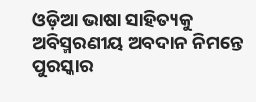ଓଡ଼ିଆ ଭାଷା ସାହିତ୍ୟକୁ ଅବିସ୍ମରଣୀୟ ଅବଦାନ ନିମନ୍ତେ ପୁରସ୍କାର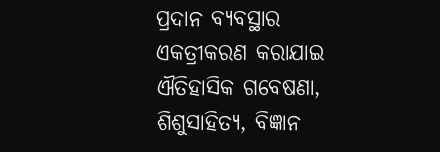ପ୍ରଦାନ ବ୍ୟବସ୍ଥାର ଏକତ୍ରୀକରଣ କରାଯାଇ ଐତିହାସିକ ଗବେଷଣା, ଶିଶୁସାହିତ୍ୟ, ବିଜ୍ଞାନ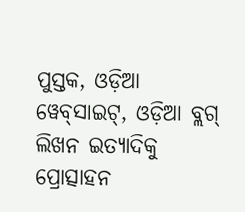ପୁସ୍ତକ, ଓଡ଼ିଆ ୱେବ୍‌ସାଇଟ୍‌, ଓଡ଼ିଆ ବ୍ଲଗ୍‌ ଲିଖନ ଇତ୍ୟାଦିକୁ ପ୍ରୋତ୍ସାହନ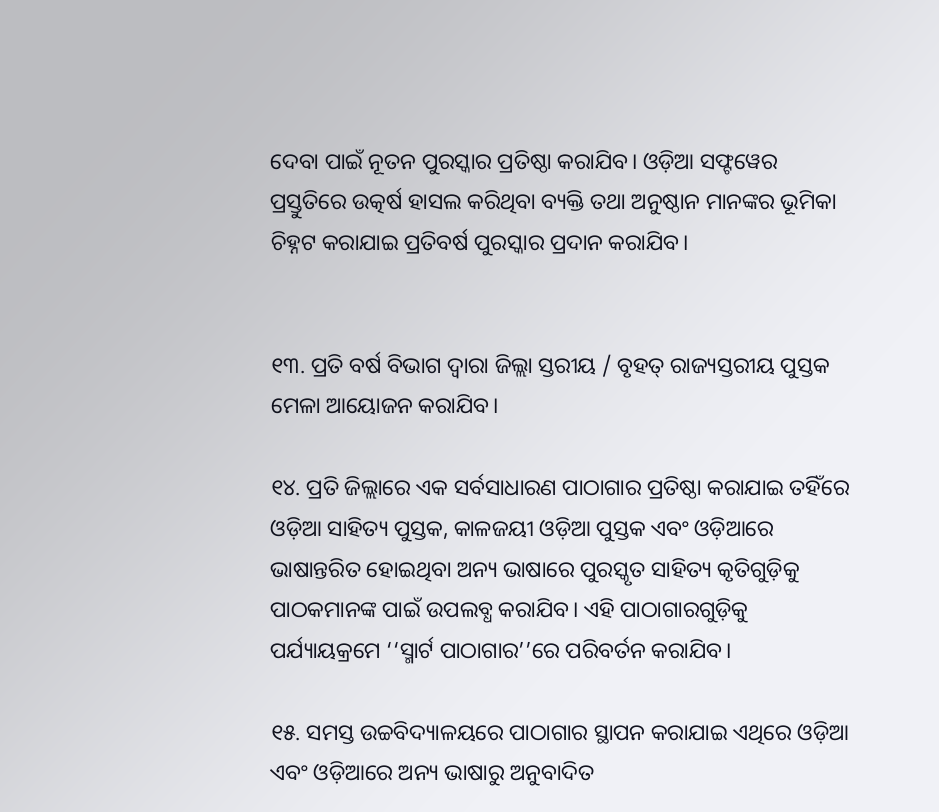ଦେବା ପାଇଁ ନୂତନ ପୁରସ୍କାର ପ୍ରତିଷ୍ଠା କରାଯିବ। ଓଡ଼ିଆ ସଫ୍ଟୱେର ପ୍ରସ୍ତୁତିରେ ଉତ୍କର୍ଷ ହାସଲ କରିଥିବା ବ୍ୟକ୍ତି ତଥା ଅନୁଷ୍ଠାନ ମାନଙ୍କର ଭୂମିକା ଚିହ୍ନଟ କରାଯାଇ ପ୍ରତିବର୍ଷ ପୁରସ୍କାର ପ୍ରଦାନ କରାଯିବ।


୧୩. ପ୍ରତି ବର୍ଷ ବିଭାଗ ଦ୍ୱାରା ଜିଲ୍ଲା ସ୍ତରୀୟ / ବୃହତ୍‌ ରାଜ୍ୟସ୍ତରୀୟ ପୁସ୍ତକ ମେଳା ଆୟୋଜନ କରାଯିବ।

୧୪. ପ୍ରତି ଜିଲ୍ଲାରେ ଏକ ସର୍ବସାଧାରଣ ପାଠାଗାର ପ୍ରତିଷ୍ଠା କରାଯାଇ ତହିଁରେ ଓଡ଼ିଆ ସାହିତ୍ୟ ପୁସ୍ତକ, କାଳଜୟୀ ଓଡ଼ିଆ ପୁସ୍ତକ ଏବଂ ଓଡ଼ିଆରେ ଭାଷାନ୍ତରିତ ହୋଇଥିବା ଅନ୍ୟ ଭାଷାରେ ପୁରସ୍କୃତ ସାହିତ୍ୟ କୃତିଗୁଡ଼ିକୁ ପାଠକମାନଙ୍କ ପାଇଁ ଉପଲବ୍ଧ କରାଯିବ। ଏହି ପାଠାଗାରଗୁଡ଼ିକୁ ପର୍ଯ୍ୟାୟକ୍ରମେ ‘‘ସ୍ମାର୍ଟ ପାଠାଗାର’’ରେ ପରିବର୍ତନ କରାଯିବ।

୧୫. ସମସ୍ତ ଉଚ୍ଚବିଦ୍ୟାଳୟରେ ପାଠାଗାର ସ୍ଥାପନ କରାଯାଇ ଏଥିରେ ଓଡ଼ିଆ ଏବଂ ଓଡ଼ିଆରେ ଅନ୍ୟ ଭାଷାରୁ ଅନୁବାଦିତ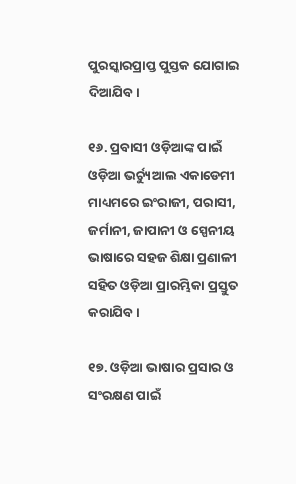ପୁରସ୍କାରପ୍ରାପ୍ତ ପୁସ୍ତକ ଯୋଗାଇ ଦିଆଯିବ।

୧୬. ପ୍ରବାସୀ ଓଡ଼ିଆଙ୍କ ପାଇଁ ଓଡ଼ିଆ ଭର୍ଚ୍ୟୁଆଲ ଏକାଡେମୀ ମାଧ୍ୟମରେ ଇଂରାଜୀ, ପରାସୀ, ଜର୍ମାନୀ, ଜାପାନୀ ଓ ସ୍ପେନୀୟ ଭାଷାରେ ସହଜ ଶିକ୍ଷା ପ୍ରଣାଳୀ ସହିତ ଓଡ଼ିଆ ପ୍ରାରମ୍ଭିକା ପ୍ରସ୍ତୁତ କରାଯିବ।

୧୭. ଓଡ଼ିଆ ଭାଷାର ପ୍ରସାର ଓ ସଂରକ୍ଷଣ ପାଇଁ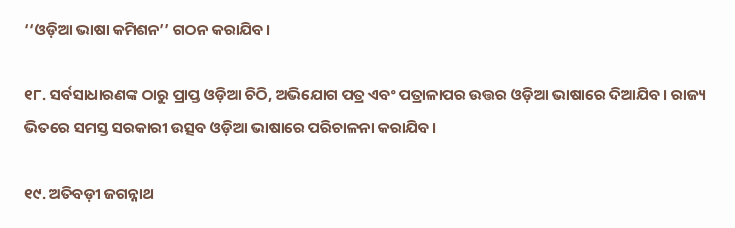‘‘ଓଡ଼ିଆ ଭାଷା କମିଶନ’’ ଗଠନ କରାଯିବ।

୧୮. ସର୍ବସାଧାରଣଙ୍କ ଠାରୁ ପ୍ରାପ୍ତ ଓଡ଼ିଆ ଚିଠି, ଅଭିଯୋଗ ପତ୍ର ଏବଂ ପତ୍ରାଳାପର ଉତ୍ତର ଓଡ଼ିଆ ଭାଷାରେ ଦିଆଯିବ। ରାଜ୍ୟ ଭିତରେ ସମସ୍ତ ସରକାରୀ ଉତ୍ସବ ଓଡ଼ିଆ ଭାଷାରେ ପରିଚାଳନା କରାଯିବ।

୧୯. ଅତିବଡ଼ୀ ଜଗନ୍ନାଥ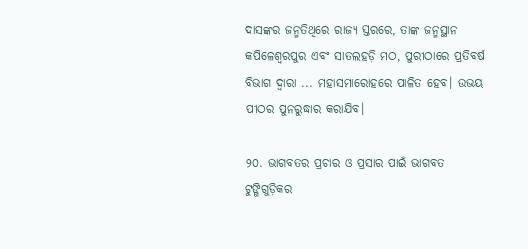ଦାସଙ୍କର ଜନ୍ମତିଥିରେ ରାଜ୍ୟ ସ୍ତରରେ, ତାଙ୍କ ଜନ୍ମସ୍ଥାନ କପିଳେଶ୍ୱରପୁର ଏବଂ ସାତଲହଡ଼ି ମଠ, ପୁରୀଠାରେ ପ୍ରତିବର୍ଷ ବିଭାଗ ଦ୍ୱାରା ... ମହାସମାରୋହରେ ପାଳିତ ହେବ। ଉଭୟ ପୀଠର ପୁନରୁଦ୍ଧାର କରାଯିବ।

୨୦. ଭାଗବତର ପ୍ରଚାର ଓ ପ୍ରସାର ପାଇଁ ଭାଗବତ ଟୁଙ୍ଗିଗୁଡ଼ିକର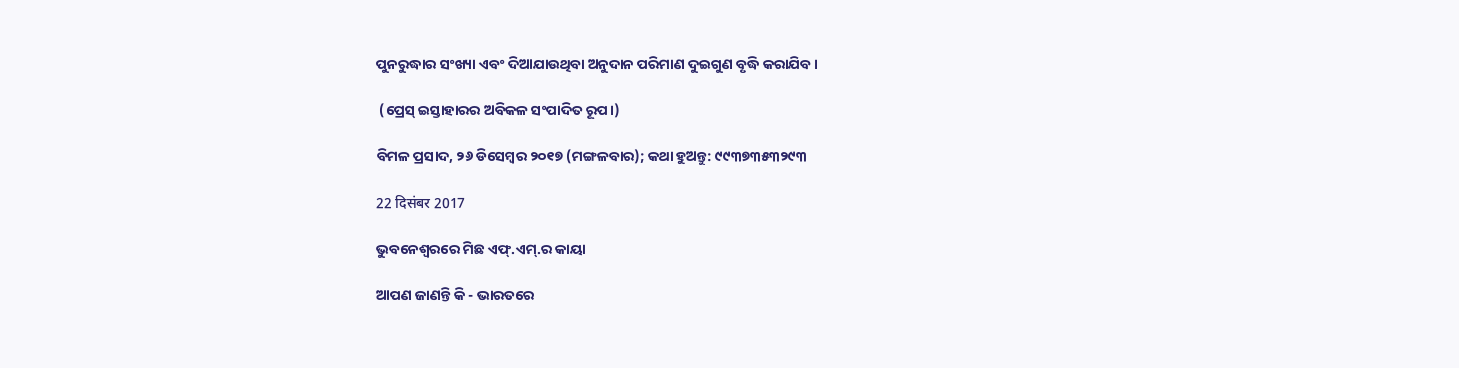ପୁନରୁଦ୍ଧାର ସଂଖ୍ୟା ଏବଂ ଦିଆଯାଉଥିବା ଅନୁଦାନ ପରିମାଣ ଦୁଇଗୁଣ ବୃଦ୍ଧି କରାଯିବ।

 (ପ୍ରେସ୍‌ ଇସ୍ତାହାରର ଅବିକଳ ସଂପାଦିତ ରୂପ।)

ବିମଳ ପ୍ରସାଦ, ୨୬ ଡିସେମ୍ବର ୨୦୧୭ (ମଙ୍ଗଳବାର); କଥା ହୁଅନ୍ତୁ: ୯୯୩୭୩୫୩୨୯୩

22 दिसंबर 2017

ଭୁବନେଶ୍ୱରରେ ମିଛ ଏଫ୍‌.ଏମ୍‌.ର କାୟା

ଆପଣ ଜାଣନ୍ତି କି - ଭାରତରେ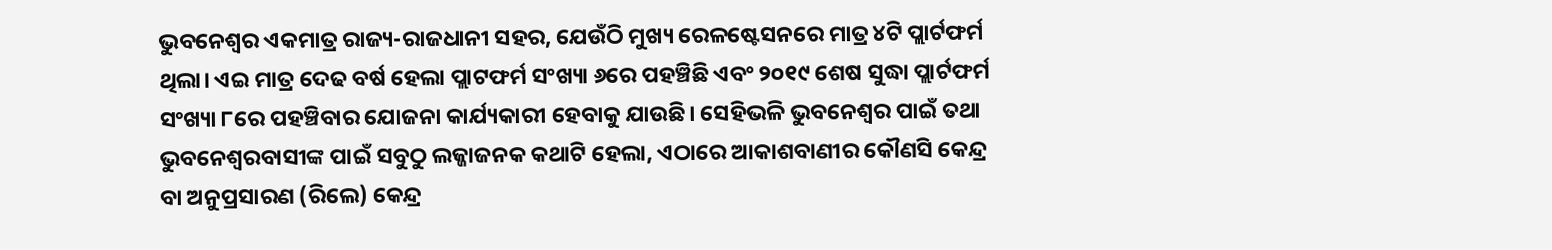ଭୁବନେଶ୍ୱର ଏକମାତ୍ର ରାଜ୍ୟ-ରାଜଧାନୀ ସହର, ଯେଉଁଠି ମୁଖ୍ୟ ରେଳଷ୍ଟେସନରେ ମାତ୍ର ୪ଟି ପ୍ଲାର୍ଟଫର୍ମ ଥିଲା। ଏଇ ମାତ୍ର ଦେଢ ବର୍ଷ ହେଲା ପ୍ଲାଟଫର୍ମ ସଂଖ୍ୟା ୬ରେ ପହଞ୍ଚିଛି ଏବଂ ୨୦୧୯ ଶେଷ ସୁଦ୍ଧା ପ୍ଲାର୍ଟଫର୍ମ ସଂଖ୍ୟା ୮ରେ ପହଞ୍ଚିବାର ଯୋଜନା କାର୍ଯ୍ୟକାରୀ ହେବାକୁ ଯାଉଛି। ସେହିଭଳି ଭୁବନେଶ୍ୱର ପାଇଁ ତଥା ଭୁବନେଶ୍ୱରବାସୀଙ୍କ ପାଇଁ ସବୁଠୁ ଲଜ୍ଜାଜନକ କଥାଟି ହେଲା, ଏଠାରେ ଆକାଶବାଣୀର କୌଣସି କେନ୍ଦ୍ର ବା ଅନୁପ୍ରସାରଣ (ରିଲେ) କେନ୍ଦ୍ର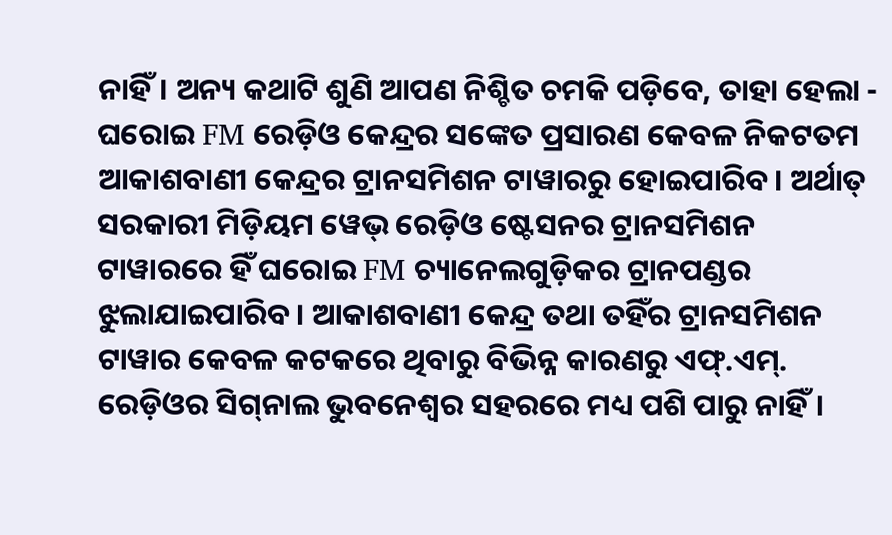ନାହିଁ। ଅନ୍ୟ କଥାଟି ଶୁଣି ଆପଣ ନିଶ୍ଚିତ ଚମକି ପଡ଼ିବେ, ତାହା ହେଲା - ଘରୋଇ FM ରେଡ଼ିଓ କେନ୍ଦ୍ରର ସଙ୍କେତ ପ୍ରସାରଣ କେବଳ ନିକଟତମ ଆକାଶବାଣୀ କେନ୍ଦ୍ରର ଟ୍ରାନସମିଶନ ଟାୱାରରୁ ହୋଇପାରିବ। ଅର୍ଥାତ୍ ସରକାରୀ ମିଡ଼ିୟମ ୱେଭ୍‌ ରେଡ଼ିଓ ଷ୍ଟେସନର ଟ୍ରାନସମିଶନ ଟାୱାରରେ ହିଁ ଘରୋଇ FM ଚ୍ୟାନେଲଗୁଡ଼ିକର ଟ୍ରାନପଣ୍ଡର ଝୁଲାଯାଇପାରିବ। ଆକାଶବାଣୀ କେନ୍ଦ୍ର ତଥା ତହିଁର ଟ୍ରାନସମିଶନ ଟାୱାର କେବଳ କଟକରେ ଥିବାରୁ ବିଭିନ୍ନ କାରଣରୁ ଏଫ୍.ଏମ୍‌. ରେଡ଼ିଓର ସିଗ୍‌ନାଲ ଭୁବନେଶ୍ୱର ସହରରେ ମଧ୍ୟ ପଶି ପାରୁ ନାହିଁ।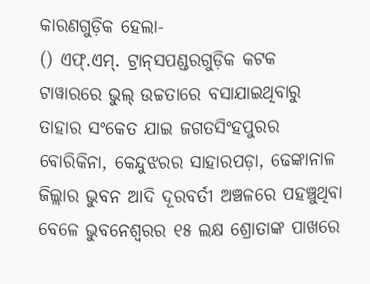କାରଣଗୁଡ଼ିକ ହେଲା-
() ଏଫ୍‌.ଏମ୍‌. ଟ୍ରାନ୍‌ସପଣ୍ଡରଗୁଡ଼ିକ କଟକ ଟାୱାରରେ ଭୁଲ୍‌ ଉଚ୍ଚତାରେ ବସାଯାଇଥିବାରୁ ତାହାର ସଂକେତ ଯାଇ ଜଗତସିଂହପୁରର ବୋରିକିନା, କେନ୍ଦୁଝରର ସାହାରପଡ଼ା, ଢେଙ୍କାନାଳ ଜିଲ୍ଲାର ଭୁବନ ଆଦି ଦୂରବର୍ତୀ ଅଞ୍ଚଳରେ ପହଞ୍ଚୁଥିବା ବେଳେ ଭୁବନେଶ୍ୱରର ୧୫ ଲକ୍ଷ ଶ୍ରୋତାଙ୍କ ପାଖରେ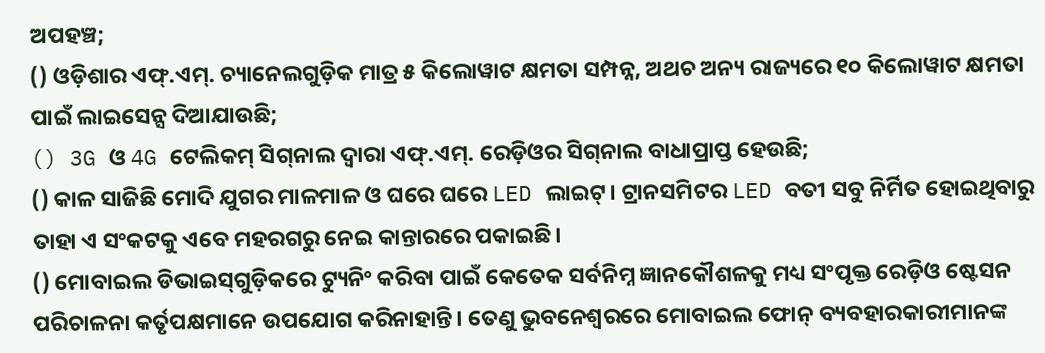ଅପହଞ୍ଚ;
() ଓଡ଼ିଶାର ଏଫ୍.ଏମ୍‌. ଚ୍ୟାନେଲଗୁଡ଼ିକ ମାତ୍ର ୫ କିଲୋୱାଟ କ୍ଷମତା ସମ୍ପନ୍ନ, ଅଥଚ ଅନ୍ୟ ରାଜ୍ୟରେ ୧୦ କିଲୋୱାଟ କ୍ଷମତା ପାଇଁ ଲାଇସେନ୍ସ ଦିଆଯାଉଛି;
() 3G ଓ 4G ଟେଲିକମ୍‌ ସିଗ୍‌ନାଲ ଦ୍ୱାରା ଏଫ୍‌.ଏମ୍‌. ରେଡ଼ିଓର ସିଗ୍‌ନାଲ ବାଧାପ୍ରାପ୍ତ ହେଉଛି;
() କାଳ ସାଜିଛି ମୋଦି ଯୁଗର ମାଳମାଳ ଓ ଘରେ ଘରେ LED ଲାଇଟ୍‌। ଟ୍ରାନସମିଟର LED ବତୀ ସବୁ ନିର୍ମିତ ହୋଇଥିବାରୁ ତାହା ଏ ସଂକଟକୁ ଏବେ ମହରଗରୁ ନେଇ କାନ୍ତାରରେ ପକାଇଛି।
() ମୋବାଇଲ ଡିଭାଇସ୍‌ଗୁଡ଼ିକରେ ଟ୍ୟୁନିଂ କରିବା ପାଇଁ କେତେକ ସର୍ବନିମ୍ନ ଜ୍ଞାନକୌଶଳକୁ ମଧ୍ୟ ସଂପୃକ୍ତ ରେଡ଼ିଓ ଷ୍ଟେସନ ପରିଚାଳନା କର୍ତୃପକ୍ଷମାନେ ଉପଯୋଗ କରିନାହାନ୍ତି। ତେଣୁ ଭୁବନେଶ୍ୱରରେ ମୋବାଇଲ ଫୋନ୍‌ ବ୍ୟବହାରକାରୀମାନଙ୍କ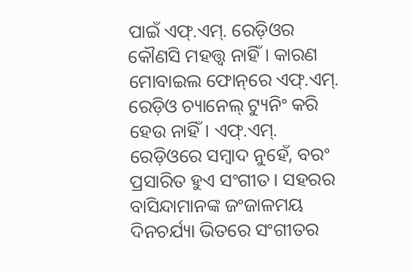ପାଇଁ ଏଫ୍‌.ଏମ୍‌. ରେଡ଼ିଓର କୌଣସି ମହତ୍ତ୍ୱ ନାହିଁ। କାରଣ ମୋବାଇଲ ଫୋନ୍‌ରେ ଏଫ୍‌.ଏମ୍‌. ରେଡ଼ିଓ ଚ୍ୟାନେଲ୍‌ ଟ୍ୟୁନିଂ କରି ହେଉ ନାହିଁ। ଏଫ୍‌.ଏମ୍‌. ରେଡ଼ିଓରେ ସମ୍ବାଦ ନୁହେଁ, ବରଂ ପ୍ରସାରିତ ହୁଏ ସଂଗୀତ। ସହରର ବାସିନ୍ଦାମାନଙ୍କ ଜଂଜାଳମୟ ଦିନଚର୍ଯ୍ୟା ଭିତରେ ସଂଗୀତର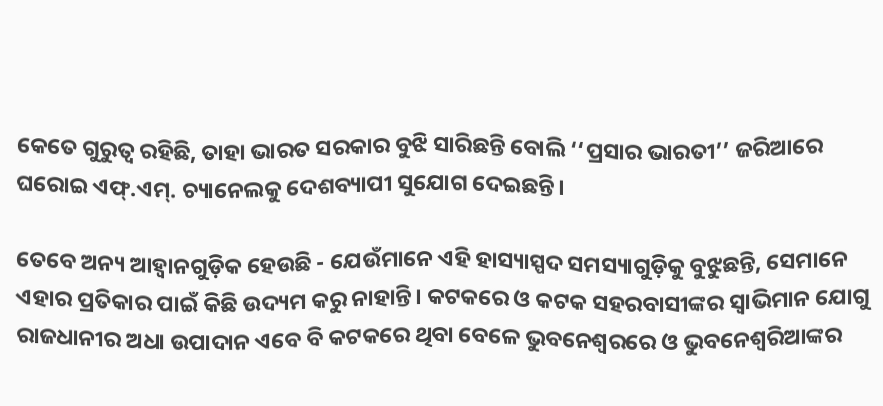କେତେ ଗୁରୁତ୍ୱ ରହିଛି, ତାହା ଭାରତ ସରକାର ବୁଝି ସାରିଛନ୍ତି ବୋଲି ‘‘ପ୍ରସାର ଭାରତୀ’’ ଜରିଆରେ ଘରୋଇ ଏଫ୍.ଏମ୍‌. ଚ୍ୟାନେଲକୁ ଦେଶବ୍ୟାପୀ ସୁଯୋଗ ଦେଇଛନ୍ତି।

ତେବେ ଅନ୍ୟ ଆହ୍ୱାନଗୁଡ଼ିକ ହେଉଛି - ଯେଉଁମାନେ ଏହି ହାସ୍ୟାସ୍ପଦ ସମସ୍ୟାଗୁଡ଼ିକୁ ବୁଝୁଛନ୍ତି, ସେମାନେ ଏହାର ପ୍ରତିକାର ପାଇଁ କିଛି ଉଦ୍ୟମ କରୁ ନାହାନ୍ତି। କଟକରେ ଓ କଟକ ସହରବାସୀଙ୍କର ସ୍ୱାଭିମାନ ଯୋଗୁ ରାଜଧାନୀର ଅଧା ଉପାଦାନ ଏବେ ବି କଟକରେ ଥିବା ବେଳେ ଭୁବନେଶ୍ୱରରେ ଓ ଭୁବନେଶ୍ୱରିଆଙ୍କର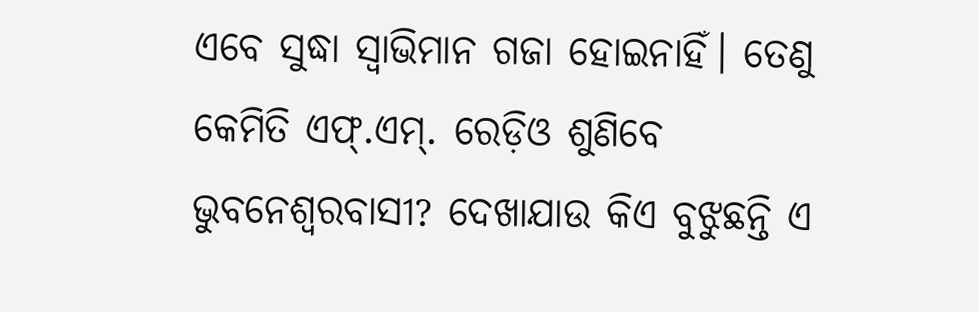ଏବେ ସୁଦ୍ଧା ସ୍ୱାଭିମାନ ଗଜା ହୋଇନାହିଁ। ତେଣୁ କେମିତି ଏଫ୍.ଏମ୍‌. ରେଡ଼ିଓ ଶୁଣିବେ ଭୁବନେଶ୍ୱରବାସୀ? ଦେଖାଯାଉ କିଏ ବୁଝୁଛନ୍ତି ଏ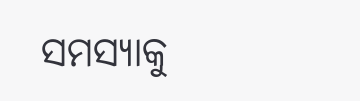ସମସ୍ୟାକୁ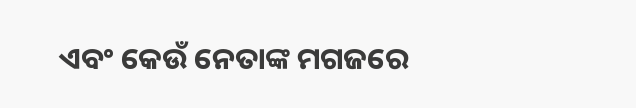ଏବଂ କେଉଁ ନେତାଙ୍କ ମଗଜରେ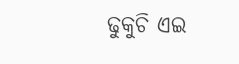ଢୁକୁଚି ଏଇ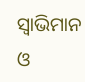ସ୍ୱାଭିମାନ ଓ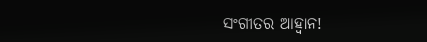ସଂଗୀତର ଆହ୍ୱାନ!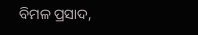ବିମଳ ପ୍ରସାଦ,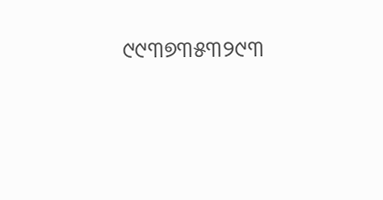୯୯୩୭୩୫୩୨୯୩